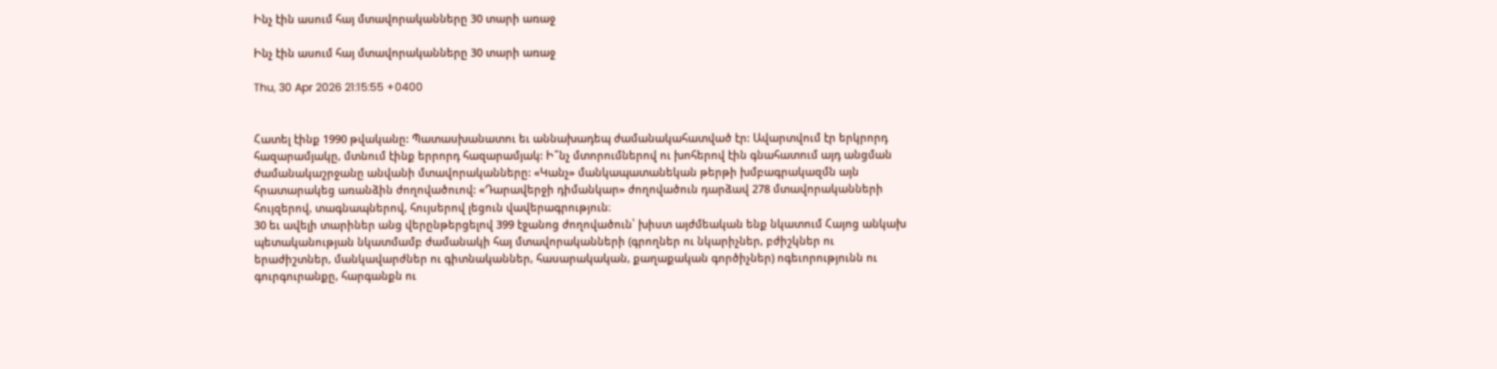Ինչ էին ասում հայ մտավորականները 30 տարի առաջ

Ինչ էին ասում հայ մտավորականները 30 տարի առաջ

Thu, 30 Apr 2026 21:15:55 +0400


Հատել էինք 1990 թվականը: Պատասխանատու եւ աննախադեպ ժամանակահատված էր: Ավարտվում էր երկրորդ հազարամյակը, մտնում էինք երրորդ հազարամյակ: Ի՞նչ մտորումներով ու խոհերով էին գնահատում այդ անցման ժամանակաշրջանը անվանի մտավորականները: «Կանչ» մանկապատանեկան թերթի խմբագրակազմն այն հրատարակեց առանձին ժողովածուով: «Դարավերջի դիմանկար» ժողովածուն դարձավ 278 մտավորականների հույզերով, տագնապներով, հույսերով լեցուն վավերագրություն։
30 եւ ավելի տարիներ անց վերընթերցելով 399 էջանոց ժողովածուն՝ խիստ այժմեական ենք նկատում Հայոց անկախ պետականության նկատմամբ ժամանակի հայ մտավորականների (գրողներ ու նկարիչներ, բժիշկներ ու երաժիշտներ, մանկավարժներ ու գիտնականներ, հասարակական, քաղաքական գործիչներ) ոգեւորությունն ու գուրգուրանքը, հարգանքն ու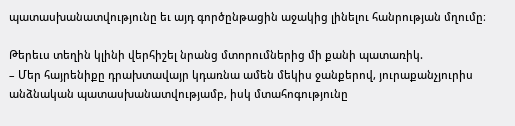պատասխանատվությունը եւ այդ գործընթացին աջակից լինելու հանրության մղումը։

Թերեւս տեղին կլինի վերհիշել նրանց մտորումներից մի քանի պատառիկ.
– Մեր հայրենիքը դրախտավայր կդառնա ամեն մեկիս ջանքերով, յուրաքանչյուրիս անձնական պատասխանատվությամբ, իսկ մտահոգությունը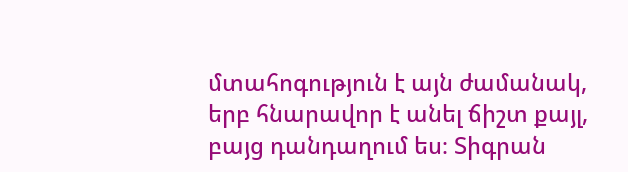մտահոգություն է այն ժամանակ, երբ հնարավոր է անել ճիշտ քայլ, բայց դանդաղում ես։ Տիգրան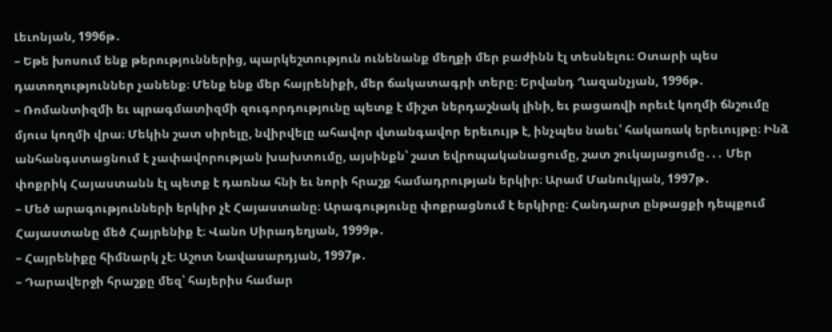Լեւոնյան, 1996թ․
– Եթե խոսում ենք թերություններից, պարկեշտություն ունենանք մեղքի մեր բաժինն էլ տեսնելու։ Օտարի պես դատողություններ չանենք։ Մենք ենք մեր հայրենիքի, մեր ճակատագրի տերը։ Երվանդ Ղազանչյան, 1996թ․
– Ռոմանտիզմի եւ պրագմատիզմի զուգորդությունը պետք է միշտ ներդաշնակ լինի, եւ բացառվի որեւէ կողմի ճնշումը մյուս կողմի վրա։ Մեկին շատ սիրելը, նվիրվելը ահավոր վտանգավոր երեւույթ է, ինչպես նաեւ՝ հակառակ երեւույթը։ Ինձ անհանգստացնում է չափավորության խախտումը, այսինքն՝ շատ եվրոպականացումը, շատ շուկայացումը․․․ Մեր փոքրիկ Հայաստանն էլ պետք է դառնա հնի եւ նորի հրաշք համադրության երկիր։ Արամ Մանուկյան, 1997թ․
– Մեծ արագությունների երկիր չէ Հայաստանը։ Արագությունը փոքրացնում է երկիրը։ Հանդարտ ընթացքի դեպքում Հայաստանը մեծ Հայրենիք է։ Վանո Սիրադեղյան, 1999թ․
– Հայրենիքը հիմնարկ չէ։ Աշոտ Նավասարդյան, 1997թ․
– Դարավերջի հրաշքը մեզ՝ հայերիս համար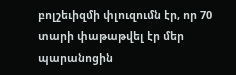բոլշեւիզմի փլուզումն էր, որ 70 տարի փաթաթվել էր մեր պարանոցին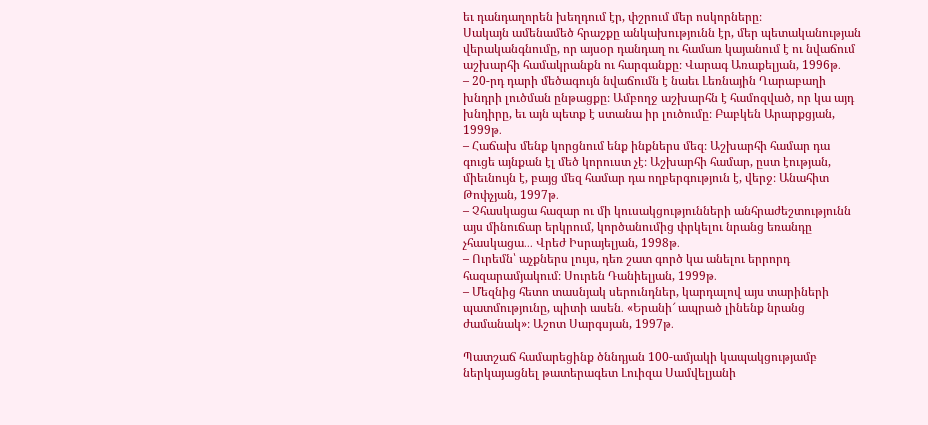եւ դանդաղորեն խեղդում էր, փշրում մեր ոսկորները։
Սակայն ամենամեծ հրաշքը անկախությունն էր, մեր պետականության վերականգնումը, որ այսօր դանդաղ ու համառ կայանում է ու նվաճում աշխարհի համակրանքն ու հարգանքը։ Վարագ Առաքելյան, 1996թ․
– 20-րդ դարի մեծագույն նվաճումն է նաեւ Լեռնային Ղարաբաղի խնդրի լուծման ընթացքը։ Ամբողջ աշխարհն է համոզված, որ կա այդ խնդիրը, եւ այն պետք է ստանա իր լուծումը։ Բաբկեն Արարքցյան, 1999թ․
– Հաճախ մենք կորցնում ենք ինքներս մեզ։ Աշխարհի համար դա գուցե այնքան էլ մեծ կորուստ չէ։ Աշխարհի համար, ըստ էության, միեւնույն է, բայց մեզ համար դա ողբերգություն է, վերջ։ Անահիտ Թոփչյան, 1997թ․
– Չհասկացա հազար ու մի կուսակցությունների անհրաժեշտությունն այս մինուճար երկրում, կործանումից փրկելու նրանց եռանդը չհասկացա․․․ Վրեժ Իսրայելյան, 1998թ․
– Ուրեմն՝ աչքներս լույս, դեռ շատ գործ կա անելու երրորդ հազարամյակում։ Սուրեն Դանիելյան, 1999թ․
– Մեզնից հետո տասնյակ սերունդներ, կարդալով այս տարիների պատմությունը, պիտի ասեն․ «Երանի՜ ապրած լինենք նրանց ժամանակ»։ Աշոտ Սարգսյան, 1997թ․

Պատշաճ համարեցինք ծննդյան 100-ամյակի կապակցությամբ ներկայացնել թատերագետ Լուիզա Սամվելյանի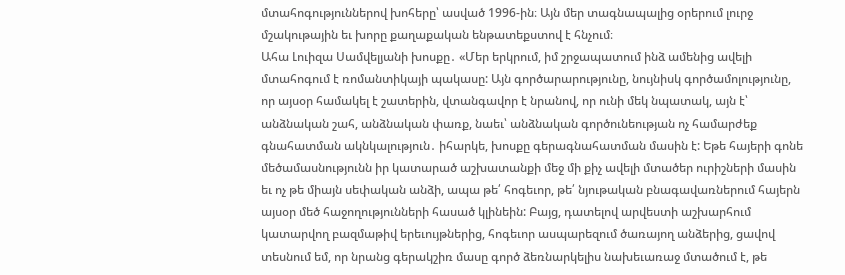մտահոգություններով խոհերը՝ ասված 1996-ին։ Այն մեր տագնապալից օրերում լուրջ մշակութային եւ խորը քաղաքական ենթատեքստով է հնչում։
Ահա Լուիզա Սամվելյանի խոսքը․ «Մեր երկրում, իմ շրջապատում ինձ ամենից ավելի մտահոգում է ռոմանտիկայի պակասը: Այն գործարարությունը, նույնիսկ գործամոլությունը, որ այսօր համակել է շատերին, վտանգավոր է նրանով, որ ունի մեկ նպատակ, այն է՝ անձնական շահ, անձնական փառք, նաեւ՝ անձնական գործունեության ոչ համարժեք գնահատման ակնկալություն․ իհարկե, խոսքը գերագնահատման մասին է: Եթե հայերի գոնե մեծամասնությունն իր կատարած աշխատանքի մեջ մի քիչ ավելի մտածեր ուրիշների մասին եւ ոչ թե միայն սեփական անձի, ապա թե՛ հոգեւոր, թե՛ նյութական բնագավառներում հայերն այսօր մեծ հաջողությունների հասած կլինեին: Բայց, դատելով արվեստի աշխարհում կատարվող բազմաթիվ երեւույթներից, հոգեւոր ասպարեզում ծառայող անձերից, ցավով տեսնում եմ, որ նրանց գերակշիռ մասը գործ ձեռնարկելիս նախեւառաջ մտածում է, թե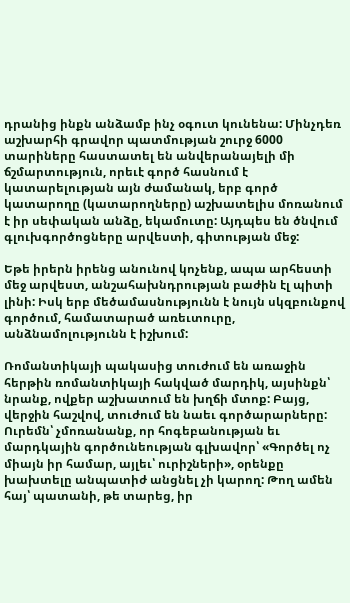դրանից ինքն անձամբ ինչ օգուտ կունենա: Մինչդեռ աշխարհի գրավոր պատմության շուրջ 6000 տարիները հաստատել են անվերանայելի մի ճշմարտություն, որեւէ գործ հասնում է կատարելության այն ժամանակ, երբ գործ կատարողը (կատարողները) աշխատելիս մոռանում է իր սեփական անձը, եկամուտը: Այդպես են ծնվում գլուխգործոցները արվեստի, գիտության մեջ:

Եթե իրերն իրենց անունով կոչենք, ապա արհեստի մեջ արվեստ, անշահախնդրության բաժին էլ պիտի լինի: Իսկ երբ մեծամասնությունն է նույն սկզբունքով գործում, համատարած առեւտուրը, անձնամոլությունն է իշխում:

Ռոմանտիկայի պակասից տուժում են առաջին հերթին ռոմանտիկայի հակված մարդիկ, այսինքն՝ նրանք, ովքեր աշխատում են խղճի մտոք: Բայց, վերջին հաշվով, տուժում են նաեւ գործարարները: Ուրեմն՝ չմոռանանք, որ հոգեբանության եւ մարդկային գործունեության գլխավոր՝ «Գործել ոչ միայն իր համար, այլեւ՝ ուրիշների», օրենքը խախտելը անպատիժ անցնել չի կարող: Թող ամեն հայ՝ պատանի, թե տարեց, իր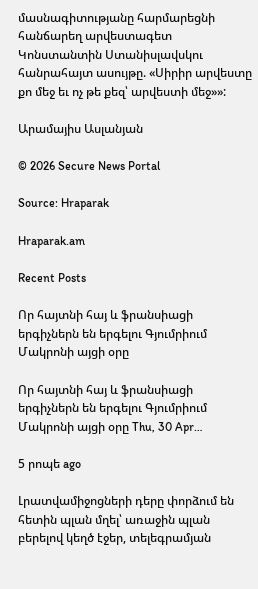մասնագիտությանը հարմարեցնի հանճարեղ արվեստագետ Կոնստանտին Ստանիսլավսկու հանրահայտ ասույթը. «Սիրիր արվեստը քո մեջ եւ ոչ թե քեզ՝ արվեստի մեջ»»:

Արամայիս Ասլանյան

© 2026 Secure News Portal

Source: Hraparak

Hraparak.am

Recent Posts

Որ հայտնի հայ և ֆրանսիացի երգիչներն են երգելու Գյումրիում Մակրոնի այցի օրը

Որ հայտնի հայ և ֆրանսիացի երգիչներն են երգելու Գյումրիում Մակրոնի այցի օրը Thu, 30 Apr…

5 րոպե ago

Լրատվամիջոցների դերը փորձում են հետին պլան մղել՝ առաջին պլան բերելով կեղծ էջեր, տելեգրամյան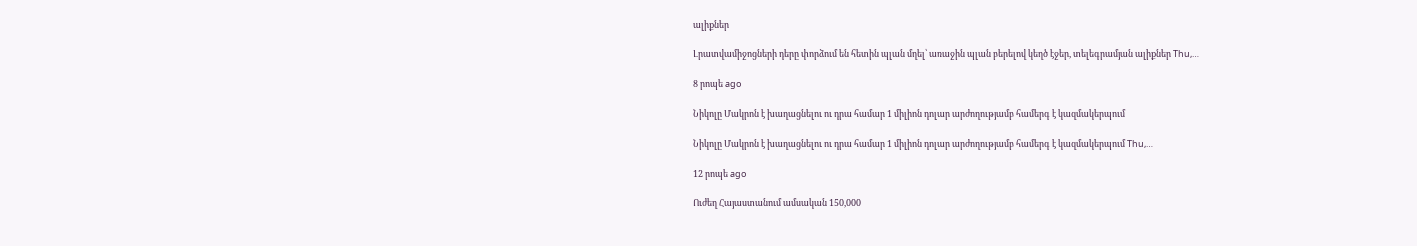ալիքներ

Լրատվամիջոցների դերը փորձում են հետին պլան մղել՝ առաջին պլան բերելով կեղծ էջեր, տելեգրամյան ալիքներ Thu,…

8 րոպե ago

Նիկոլը Մակրոն է խաղացնելու ու դրա համար 1 միլիոն դոլար արժողությամբ համերգ է կազմակերպում

Նիկոլը Մակրոն է խաղացնելու ու դրա համար 1 միլիոն դոլար արժողությամբ համերգ է կազմակերպում Thu,…

12 րոպե ago

Ուժեղ Հայաստանում ամսական 150,000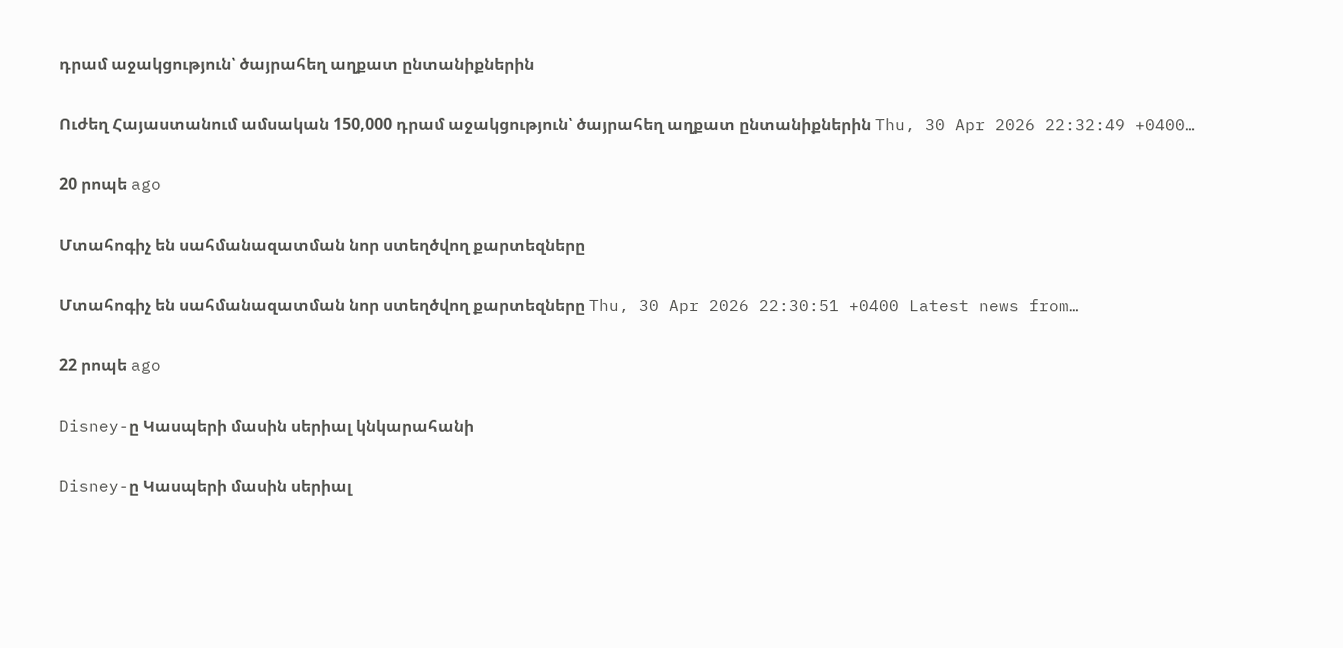դրամ աջակցություն՝ ծայրահեղ աղքատ ընտանիքներին

Ուժեղ Հայաստանում ամսական 150,000 դրամ աջակցություն՝ ծայրահեղ աղքատ ընտանիքներին Thu, 30 Apr 2026 22:32:49 +0400…

20 րոպե ago

Մտահոգիչ են սահմանազատման նոր ստեղծվող քարտեզները

Մտահոգիչ են սահմանազատման նոր ստեղծվող քարտեզները Thu, 30 Apr 2026 22:30:51 +0400 Latest news from…

22 րոպե ago

Disney-ը Կասպերի մասին սերիալ կնկարահանի

Disney-ը Կասպերի մասին սերիալ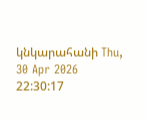կնկարահանի Thu, 30 Apr 2026 22:30:17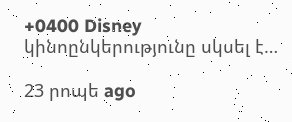+0400 Disney կինոընկերությունը սկսել է…

23 րոպե ago